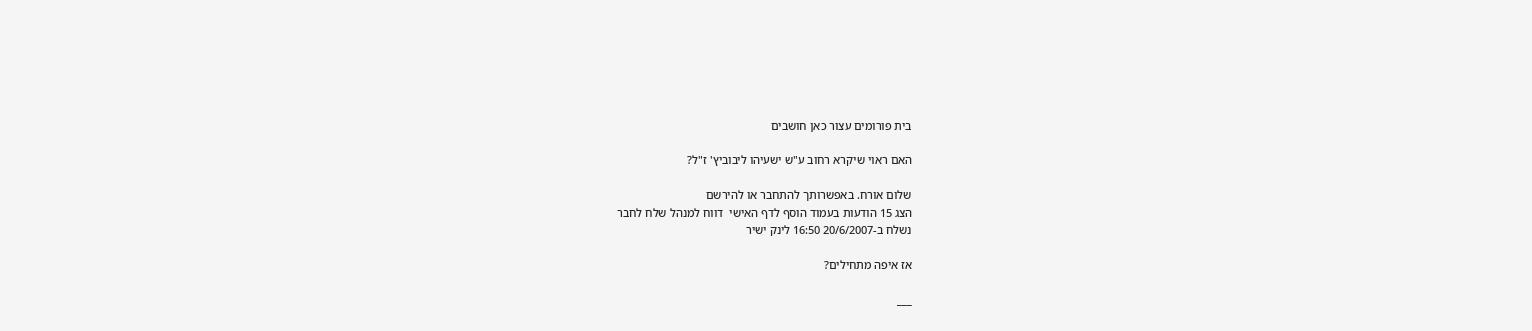בית פורומים עצור כאן חושבים

האם ראוי שיקרא רחוב ע"ש ישעיהו ליבוביץ' ז"ל?

שלום אורח. באפשרותך להתחבר או להירשם
הצג 15 הודעות בעמוד הוסף לדף האישי  דווח למנהל שלח לחבר
נשלח ב-20/6/2007 16:50 לינק ישיר

אז איפה מתחילים?

___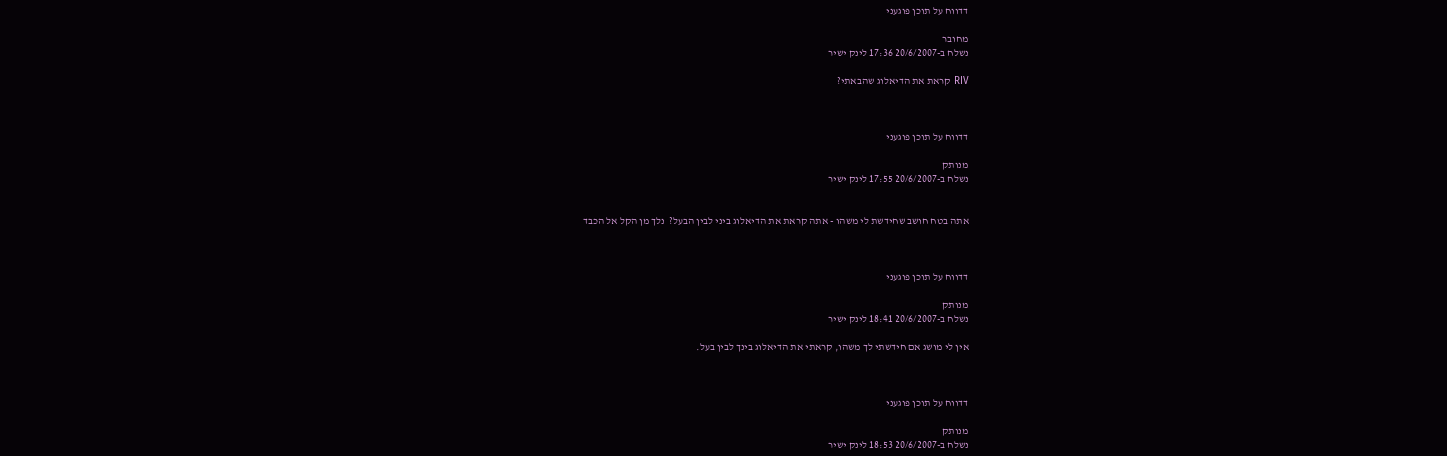דדווח על תוכן פוגעני

מחובר
נשלח ב-20/6/2007 17:36 לינק ישיר

RIV קראת את הדיאלוג שהבאתי?



דדווח על תוכן פוגעני

מנותק
נשלח ב-20/6/2007 17:55 לינק ישיר


אתה בטח חושב שחידשת לי משהו - אתה קראת את הדיאלוג ביני לבין הבעל?  נלך מן הקל אל הכבד



דדווח על תוכן פוגעני

מנותק
נשלח ב-20/6/2007 18:41 לינק ישיר

אין לי מושג אם חידשתי לך משהו, קראתי את הדיאלוג בינך לבין בעל.



דדווח על תוכן פוגעני

מנותק
נשלח ב-20/6/2007 18:53 לינק ישיר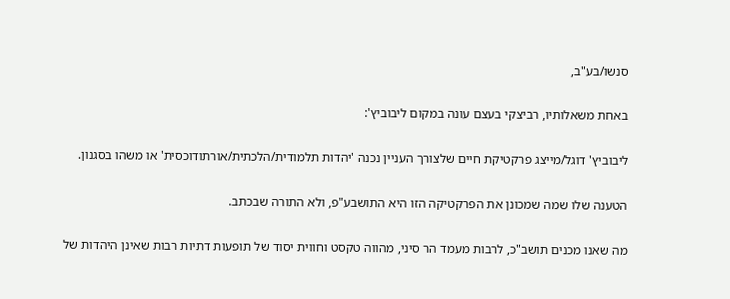סנשו/בע"ב,

באחת משאלותיו, רביצקי בעצם עונה במקום ליבוביץ':

ליבוביץ' דוגל/מייצג פרקטיקת חיים שלצורך העניין נכנה 'יהדות תלמודית/הלכתית/אורתודוכסית' או משהו בסגנון.

הטענה שלו שמה שמכונן את הפרקטיקה הזו היא התושבע"פ, ולא התורה שבכתב.

מה שאנו מכנים תושב"כ, לרבות מעמד הר סיני, מהווה טקסט וחווית יסוד של תופעות דתיות רבות שאינן היהדות של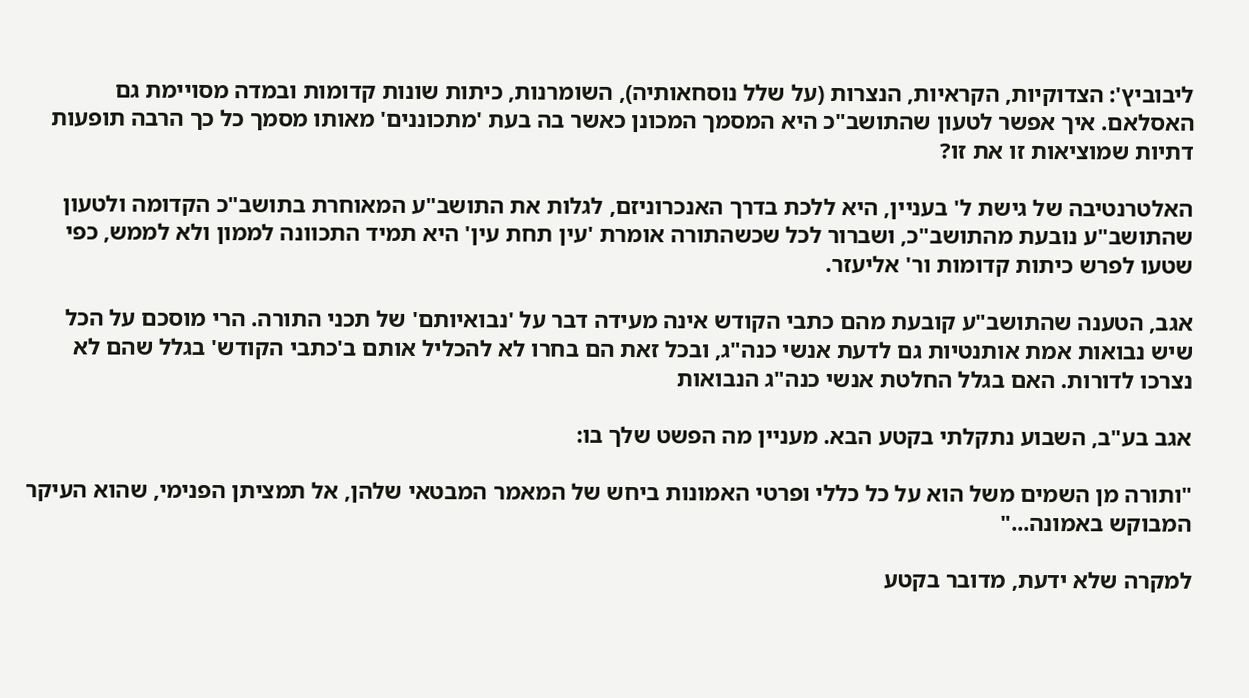ליבוביץ': הצדוקיות, הקראיות, הנצרות (על שלל נוסחאותיה), השומרנות, כיתות שונות קדומות ובמדה מסויימת גם האסלאם. איך אפשר לטעון שהתושב"כ היא המסמך המכונן כאשר בה בעת 'מתכוננים' מאותו מסמך כל כך הרבה תופעות דתיות שמוציאות זו את זו?

האלטרנטיבה של גישת ל' בעניין, היא ללכת בדרך האנכרוניזם, לגלות את התושב"ע המאוחרת בתושב"כ הקדומה ולטעון שהתושב"ע נובעת מהתושב"כ, ושברור לכל שכשהתורה אומרת 'עין תחת עין' היא תמיד התכוונה לממון ולא לממש, כפי שטעו לפרש כיתות קדומות ור' אליעזר.

אגב, הטענה שהתושב"ע קובעת מהם כתבי הקודש אינה מעידה דבר על 'נבואיותם' של תכני התורה. הרי מוסכם על הכל שיש נבואות אמת אותנטיות גם לדעת אנשי כנה"ג, ובכל זאת הם בחרו לא להכליל אותם ב'כתבי הקודש' בגלל שהם לא נצרכו לדורות. האם בגלל החלטת אנשי כנה"ג הנבואות

אגב בע"ב, השבוע נתקלתי בקטע הבא. מעניין מה הפשט שלך בו:

"ותורה מן השמים משל הוא על כל כללי ופרטי האמונות ביחש של המאמר המבטאי שלהן, אל תמציתן הפנימי, שהוא העיקר המבוקש באמונה..."

למקרה שלא ידעת, מדובר בקטע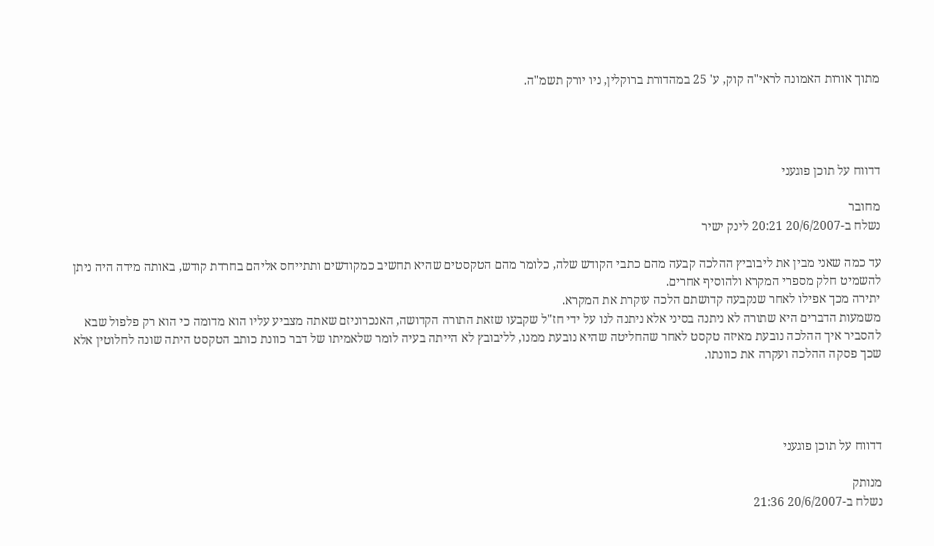מתוך אורות האמונה לראי"ה קוק, ע' 25 במהדורת ברוקלין, ניו יורק תשמ"ה.




דדווח על תוכן פוגעני

מחובר
נשלח ב-20/6/2007 20:21 לינק ישיר

עד כמה שאני מבין את ליבוביץ ההלכה קבעה מהם כתבי הקודש שלה, כלומר מהם הטקסטים שהיא תחשיב כמקודשים ותתייחס אליהם בחרדת קודש, באותה מידה היה ניתן להשמיט חלק מספרי המקרא ולהוסיף אחרים.
יתירה מכך אפילו לאחר שנקבעה קדושתם הלכה עוקרת את המקרא.
משמעות הדברים היא שתורה לא ניתנה בסיני אלא ניתנה לנו על ידי חז"ל שקבעו שזאת התורה הקדושה, האנכרוניזם שאתה מצביע עליו הוא מדומה כי הוא רק פלפול שבא להסביר איך ההלכה נובעת מאיזה טקסט לאחר שהחליטה שהיא נובעת ממנו, לליבובץ לא הייתה בעיה לומר שלאמיתו של דבר כוונת כותב הטקסט היתה שונה לחלוטין אלא שכך פסקה ההלכה ועקרה את כוונתו.




דדווח על תוכן פוגעני

מנותק
נשלח ב-20/6/2007 21:36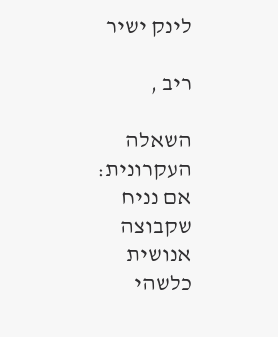לינק ישיר

ריב ,

השאלה העקרונית: אם נניח שקבוצה אנושית כלשהי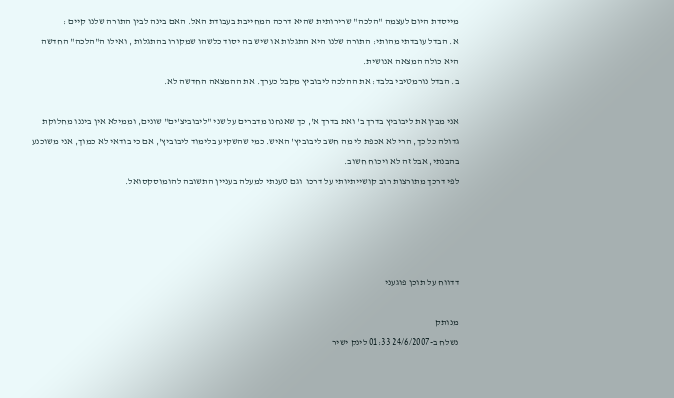מייסדת היום לעצמה "הלכה" שרירותית שהיא דרכה המחייבת בעבודת האל. האם בינה לבין התורה שלנו קיים :
א. הבדל עובדתי מהותי: התורה שלנו היא התגלות או שיש בה יסוד כלשהו שמקורו בהתגלות , ואילו ה"הלכה" החדשה היא כולה המצאה אנושית.
ב. הבדל נורמטיבי בלבד: את ההלכה ליבוביץ מקבל כערך. את ההמצאה החדשה לא.

אני מבין את ליבוביץ בדרך ב' ואת בדרך א', כך שאנחנו מדברים על שני "ליבוביצ'ים" שונים, וממילא אין ביננו מחלוקת גדולה כל כך, הרי לא אכפת לי מה חשב ליבוביץ' האיש. כמי שהשקיע בלימוד ליבוביץ', אם כי בודאי לא כמוך, אני משוכנע בהבנתי, אבל זה לא ויכוח חשוב.
לפי דרכך מתורצות רוב קושייתיותי על דרכו  וגם טענתי למעלה בעניין התשובה להומוסקסואל.




דדווח על תוכן פוגעני

מנותק
נשלח ב-24/6/2007 01:33 לינק ישיר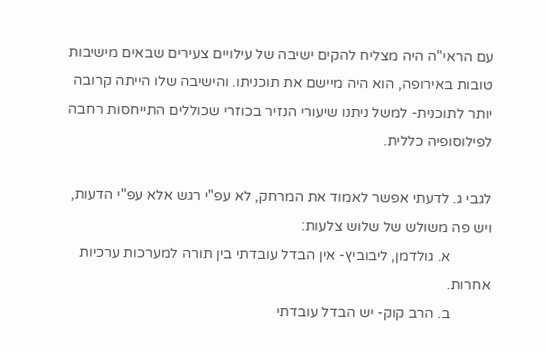עם הראי"ה היה מצליח להקים ישיבה של עילויים צעירים שבאים מישיבות טובות באירופה, הוא היה מיישם את תוכניתו. והישיבה שלו הייתה קרובה יותר לתוכנית- למשל ניתנו שיעורי הנזיר בכוזרי שכוללים התייחסות רחבה לפילוסופיה כללית.

לגבי ג. לדעתי אפשר לאמוד את המרחק, לא עפ"י רגש אלא עפ"י הדעות, ויש פה משולש של שלוש צלעות:
           א. גולדמן, ליבוביץ- אין הבדל עובדתי בין תורה למערכות ערכיות אחרות.
           ב. הרב קוק- יש הבדל עובדתי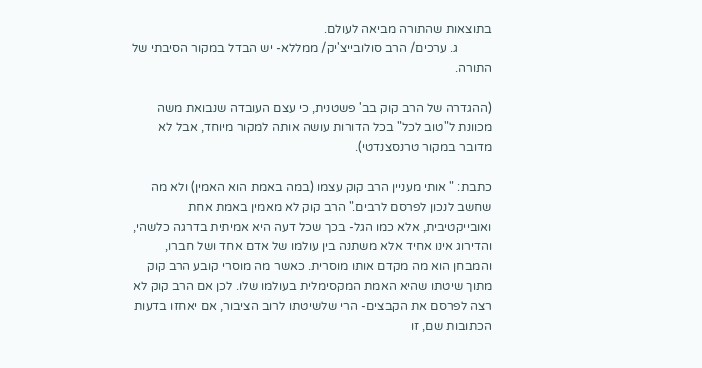בתוצאות שהתורה מביאה לעולם.
           ג. ערכים/ הרב סולובייצ'יק/ ממללא- יש הבדל במקור הסיבתי של התורה.

(ההגדרה של הרב קוק בב' פשטנית, כי עצם העובדה שנבואת משה מכוונת ל"טוב לכל" בכל הדורות עושה אותה למקור מיוחד, אבל לא מדובר במקור טרנסצנדטי).

כתבת: " אותי מעניין הרב קוק עצמו (במה באמת הוא האמין) ולא מה שחשב לנכון לפרסם לרבים." הרב קוק לא מאמין באמת אחת ואובייקטיבית, אלא כמו הגל- בכך שכל דעה היא אמיתית בדרגה כלשהי, והדירוג אינו אחיד אלא משתנה בין עולמו של אדם אחד ושל חברו, והמבחן הוא מה מקדם אותו מוסרית. כאשר מה מוסרי קובע הרב קוק מתוך שיטתו שהיא האמת המקסימלית בעולמו שלו. לכן אם הרב קוק לא רצה לפרסם את הקבצים- הרי שלשיטתו לרוב הציבור, אם יאחזו בדעות הכתובות שם, זו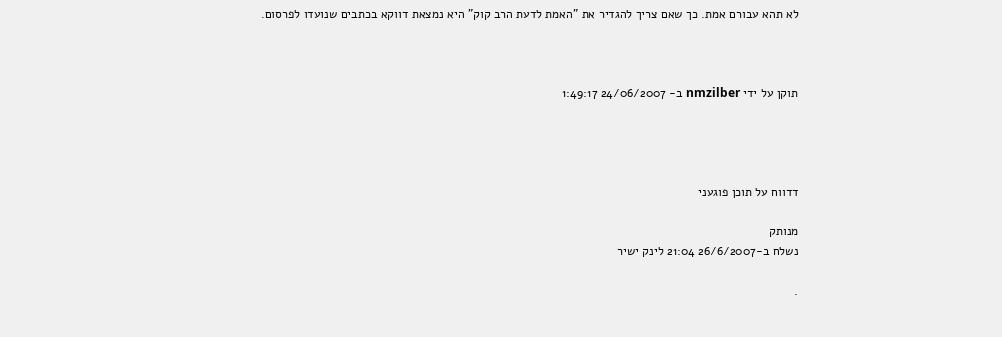לא תהא עבורם אמת. כך שאם צריך להגדיר את "האמת לדעת הרב קוק" היא נמצאת דווקא בכתבים שנועדו לפרסום.



תוקן על ידי nmzilber ב- 24/06/2007 1:49:17




דדווח על תוכן פוגעני

מנותק
נשלח ב-26/6/2007 21:04 לינק ישיר

.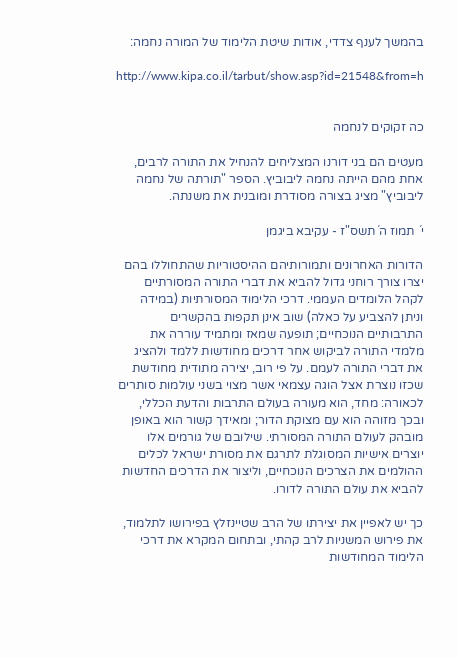בהמשך לענף צדדי, אודות שיטת הלימוד של המורה נחמה:

http://www.kipa.co.il/tarbut/show.asp?id=21548&from=h


כה זקוקים לנחמה

מעטים הם בני דורנו המצליחים להנחיל את התורה לרבים, אחת מהם הייתה נחמה ליבוביץ. הספר "תורתה של נחמה ליבוביץ" מציג בצורה מסודרת ומובנית את משנתה.

י´ תמוז ה´תשס"ז - עקיבא ביגמן

הדורות האחרונים ותמורותיהם ההיסטוריות שהתחוללו בהם יצרו צורך רוחני גדול להביא את דברי התורה המסורתיים לקהל הלומדים העממי. דרכי הלימוד המסורתיות (במידה וניתן להצביע על כאלה) שוב אינן תקפות בהקשרים התרבותיים הנוכחיים; תופעה שמאז ומתמיד עוררה את מלמדי התורה לביקוש אחר דרכים מחודשות ללמד ולהציג את דברי התורה לעמם. על פי רוב, יצירה מתודית מחודשת שכזו נוצרת אצל הוגה עצמאי אשר מצוי בשני עולמות סותרים לכאורה: מחד, הוא מעורה בעולם התרבות והדעת הכללי, ובכך מזוהה הוא עם מצוקת הדור; ומאידך קשור הוא באופן מובהק לעולם התורה המסורתי. שילובם של גורמים אלו יוצרים אישיות המסוגלת לתרגם את מסורת ישראל לכלים ההולמים את הצרכים הנוכחיים, וליצור את הדרכים החדשות להביא את עולם התורה לדורו.

כך יש לאפיין את יצירתו של הרב שטיינזלץ בפירושו לתלמוד, את פירוש המשניות לרב קהתי, ובתחום המקרא את דרכי הלימוד המחודשות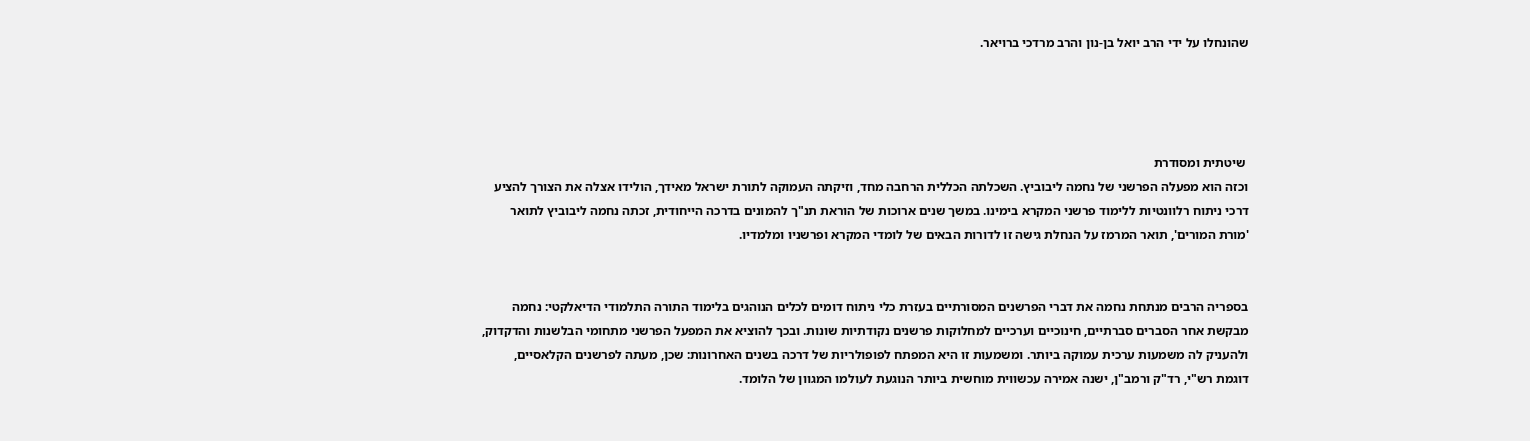שהונחלו על ידי הרב יואל בן-נון והרב מרדכי ברויאר.




 שיטתית ומסודרת
וכזה הוא מפעלה הפרשני של נחמה ליבוביץ. השכלתה הכללית הרחבה מחד, וזיקתה העמוקה לתורת ישראל מאידך, הולידו אצלה את הצורך להציע דרכי ניתוח רלוונטיות ללימוד פרשני המקרא בימינו. במשך שנים ארוכות של הוראת תנ"ך להמונים בדרכה הייחודית, זכתה נחמה ליבוביץ לתואר 'מורת המורים', תואר המרמז על הנחלת גישה זו לדורות הבאים של לומדי המקרא ופרשניו ומלמדיו.


בספריה הרבים מנתחת נחמה את דברי הפרשנים המסורתיים בעזרת כלי ניתוח דומים לכלים הנוהגים בלימוד התורה התלמודי הדיאלקטי: נחמה מבקשת אחר הסברים סברתיים, חינוכיים וערכיים למחלוקות פרשנים נקודתיות שונות. ובכך להוציא את המפעל הפרשני מתחומי הבלשנות והדקדוק, ולהעניק לה משמעות ערכית עמוקה ביותר. ומשמעות זו היא המפתח לפופולריות של דרכה בשנים האחרונות: שכן, מעתה לפרשנים הקלאסיים, דוגמת רש"י, רד"ק ורמב"ן, ישנה אמירה עכשווית מוחשית ביותר הנוגעת לעולמו המגוון של הלומד.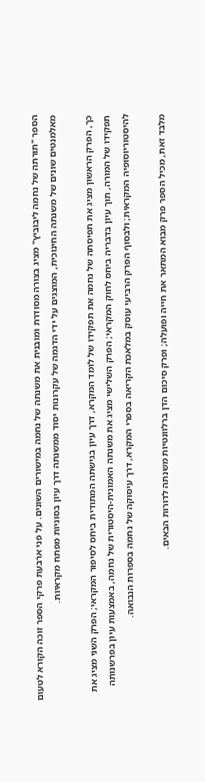הספר "תורתה של נחמה ליבוביץ" מציג בצורה מסודרת ומובנית את משנתה של נחמה במישורים השונים. על פני ארבעת פרקי הספר זוכה הקורא לטעום מאלמנטים שונים של משנתה החינוכית, המוצגים על ידי הדגמה של עקרונות יסוד ממשנתה דרך עיון בסוגיות מפתח מקראיות.

כך, הפרק הראשון מציג את תפיסתה של נחמה את תפקידו של לומד המקרא, דרך עיון בגישתה המתודית ביחס לסיפור המקראי; הפרק השני מציג את תפקידו של המורה, תוך עיון בדבריה ביחס לחוק המקראי; הפרק השלישי מציג את משנתה האמונית-היסטורית של נחמה, באמצעות עיון בפרשנותה להיסטוריוסופיה המקראית; ולבסוף הפרק הרביעי עוסק במלאכת הקריאה בספרי המקרא, דרך עיסוקה של נחמה בספרות הנבואה.

מלבד זאת, מכיל הספר פרק מבוא המתאר את חייה ופועלה; ופרק סיכום הדן ברלוונטיות משנתה לדורות הבאים.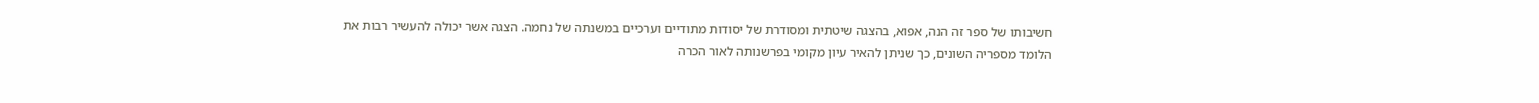חשיבותו של ספר זה הנה, אפוא, בהצגה שיטתית ומסודרת של יסודות מתודיים וערכיים במשנתה של נחמה. הצגה אשר יכולה להעשיר רבות את הלומד מספריה השונים, כך שניתן להאיר עיון מקומי בפרשנותה לאור הכרה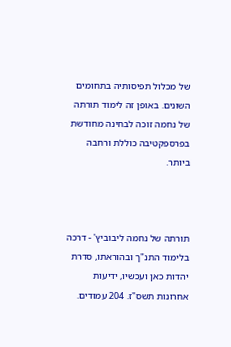של מכלול תפיסותיה בתחומים השונים. באופן זה לימוד תורתה של נחמה זוכה לבחינה מחודשת בפרספקטיבה כוללת ורחבה ביותר.



תורתה של נחמה ליבוביץ' - דרכה בלימוד התנ"ך ובהוראתו, סדרת יהדות כאן ועכשיו, ידיעות אחרונות תשס"ז. 204 עמודים.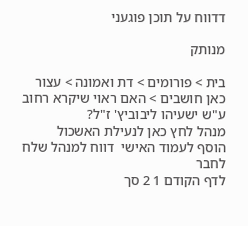דדווח על תוכן פוגעני

מנותק

בית > פורומים > דת ואמונה > עצור כאן חושבים > האם ראוי שיקרא רחוב ע"ש ישעיהו ליבוביץ' ז"ל?
מנהל לחץ כאן לנעילת האשכול
הוסף לעמוד האישי  דווח למנהל שלח לחבר
לדף הקודם 1 2 סך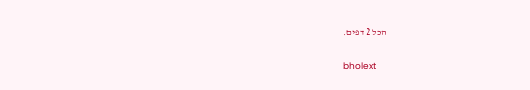הכל 2 דפים.

bholext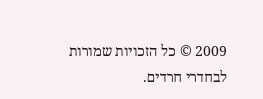2009 © כל הזכויות שמורות לבחדרי חרדים.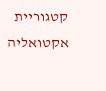קטגוריית אקטואליה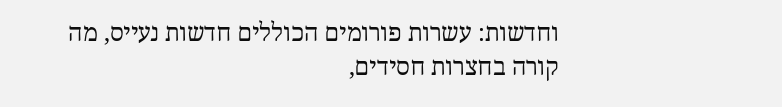וחדשות: עשרות פורומים הכוללים חדשות נעייס, מה קורה בחצרות חסידים,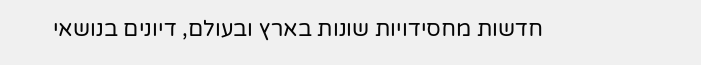חדשות מחסידויות שונות בארץ ובעולם, דיונים בנושאי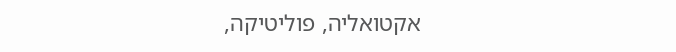אקטואליה, פוליטיקה,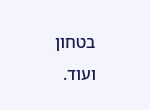בטחון ועוד.